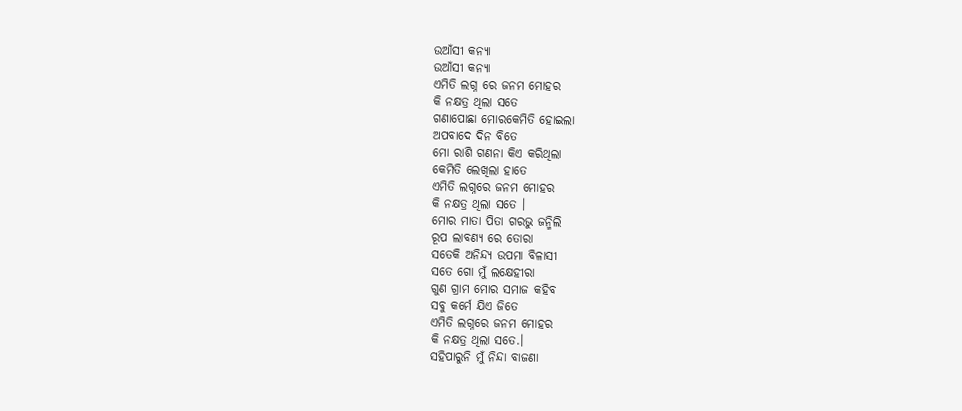ଉଆଁସୀ କନ୍ୟା
ଉଆଁସୀ କନ୍ୟା
ଏମିତି ଲଗ୍ନ ରେ ଜନମ ମୋହର
କି ନକ୍ଷତ୍ର ଥିଲା ସତେ
ଗଣାପୋଛା ମୋରକେମିତି ହୋଇଲା
ଅପବାଦେ ଦିନ ବିତେ
ମୋ ରାଶି ଗଣନା କିଏ କରିଥିଲା
କେମିତି ଲେଖିଲା ହାତେ
ଏମିତି ଲଗ୍ନରେ ଜନମ ମୋହର
କି ନକ୍ଷତ୍ର ଥିଲା ସତେ ।
ମୋର ମାତା ପିତା ଗରଭୁ ଜନ୍ମିଲି
ରୂପ ଲାବଣ୍ୟ ରେ ତୋରା
ସତେକି ଅନିନ୍ଦ୍ୟ ଉପମା ବିଳାସୀ
ସତେ ଗୋ ମୁଁ ଲକ୍ଷେହୀରା
ଗୁଣ ଗ୍ରାମ ମୋର ସମାଜ କହିବ
ସବୁ କର୍ମେ ଯିଏ ଜିତେ
ଏମିତି ଲଗ୍ନରେ ଜନମ ମୋହର
କି ନକ୍ଷତ୍ର ଥିଲା ସତେ.।
ସହିପାରୁନି ମୁଁ ନିନ୍ଦା ବାଜଣା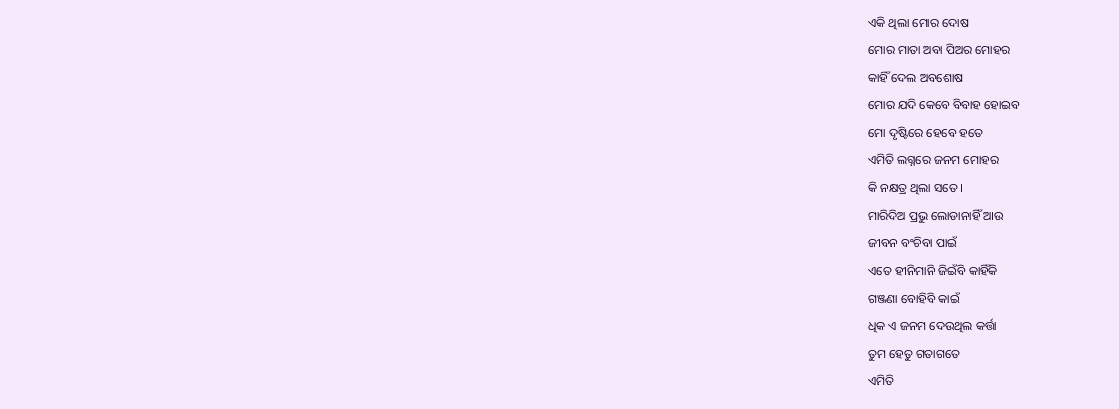ଏକି ଥିଲା ମୋର ଦୋଷ
ମୋର ମାତା ଅବା ପିଅର ମୋହର
କାହିଁ ଦେଲ ଅବଶୋଷ
ମୋର ଯଦି କେବେ ବିବାହ ହୋଇବ
ମୋ ଦୃଷ୍ଟିରେ ହେବେ ହତେ
ଏମିତି ଲଗ୍ନରେ ଜନମ ମୋହର
କି ନକ୍ଷତ୍ର ଥିଲା ସତେ ।
ମାରିଦିଅ ପ୍ରଭୁ ଲୋଡାନାହିଁ ଆଉ
ଜୀବନ ବଂଚିବା ପାଇଁ
ଏତେ ହୀନିମାନି ଜିଇଁବି କାହିଁକି
ଗଞ୍ଜଣା ବୋହିବି କାଇଁ
ଧିକ ଏ ଜନମ ଦେଉଥିଲ କର୍ତ୍ତା
ତୁମ ହେତୁ ଗତାଗତେ
ଏମିତି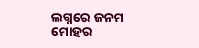ଲଗ୍ନରେ ଜନମ ମୋହର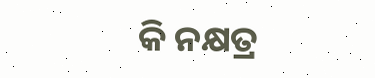କି ନକ୍ଷତ୍ର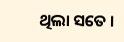ଥିଲା ସତେ ।